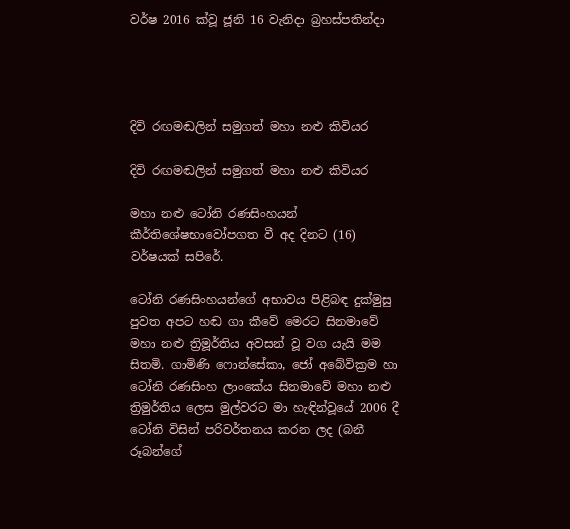වර්ෂ 2016 ක්වූ ජූනි 16 වැනිදා බ්‍රහස්පතින්දා




දිවි රඟමඬලින් සමුගත් මහා නළු කිවියර

දිවි රඟමඬලින් සමුගත් මහා නළු කිවියර

මහා නළු ටෝනි රණසිංහයන් කීර්තිශේෂභාවෝපගත වී අද දිනට (16) වර්ෂයක් සපිරේ.

ටෝනි රණසිංහයන්ගේ අභාවය පිළිබඳ දුක්මුසු පුවත අපට හඬ ගා කීවේ මෙරට සිනමාවේ මහා නළු ත්‍රිමූර්තිය අවසන් වූ වග යැයි මම සිතමි. ගාමිණි ෆොන්සේකා, ජෝ අබේවික්‍රම හා ටෝනි රණසිංහ ලාංකේය සිනමාවේ මහා නළු ත්‍රිමුර්තිය ලෙස මුල්වරට මා හැඳින්වූයේ 2006 දී ටෝනි විසින් පරිවර්තනය කරන ලද (බනී රූබන්ගේ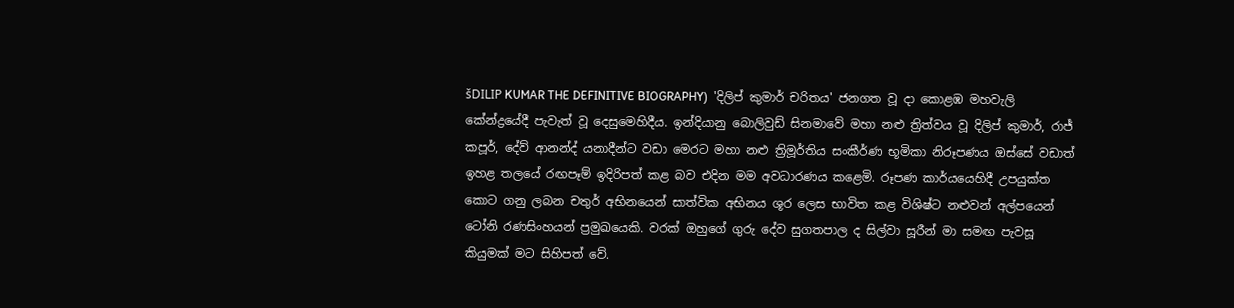šDILIP KUMAR THE DEFINITIVE BIOGRAPHY)  'දිලිප් කුමාර් චරිතය' ජනගත වූ දා කොළඹ මහවැලි කේන්ද්‍රයේදී පැවැත් වූ දෙසුමෙහිදීය. ඉන්දියානු බොලිවුඩ් සිනමාවේ මහා නළු ත්‍රිත්වය වූ දිලිප් කුමාර්, රාජ් කපූර්, දේව් ආනන්ද් යනාදීන්ට වඩා මෙරට මහා නළු ත්‍රිමූර්තිය සංකීර්ණ භූමිකා නිරූපණය ඔස්සේ වඩාත් ඉහළ තලයේ රඟපෑම් ඉදිරිපත් කළ බව එදින මම අවධාරණය කළෙමි. රූපණ කාර්යයෙහිදී උපයුක්ත කොට ගනු ලබන චතුර් අභිනයෙන් සාත්වික අභිනය ශූර ලෙස භාවිත කළ විශිෂ්ට නළුවන් අල්පයෙන් ටෝනි රණසිංහයන් ප්‍රමුඛයෙකි. වරක් ඔහුගේ ගුරු දේව සුගතපාල ද සිල්වා සූරීන් මා සමඟ පැවසූ කියුමක් මට සිහිපත් වේ.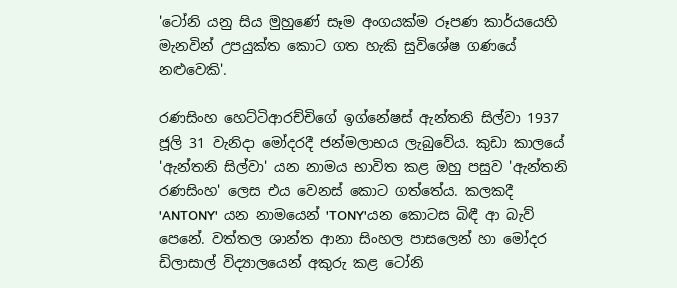'ටෝනි යනු සිය මුහුණේ සෑම අංගයක්ම රූපණ කාර්යයෙහි මැනවින් උපයුක්ත කොට ගත හැකි සුවිශේෂ ගණයේ නළුවෙකි'.

රණසිංහ හෙට්ටිආරච්චිගේ ඉග්නේෂස් ඇන්තනි සිල්වා 1937 ජූලි 31 වැනිදා මෝදරදී ජන්මලාභය ලැබුවේය. කුඩා කාලයේ 'ඇන්තනි සිල්වා' යන නාමය භාවිත කළ ඔහු පසුව 'ඇන්තනි රණසිංහ' ලෙස එය වෙනස් කොට ගත්තේය. කලකදී 'ANTONY'  යන නාමයෙන් 'TONY'යන කොටස බිඳී ආ බැව් පෙනේ. වත්තල ශාන්ත ආනා සිංහල පාසලෙන් හා මෝදර ඩිලාසාල් විද්‍යාලයෙන් අකුරු කළ ටෝනි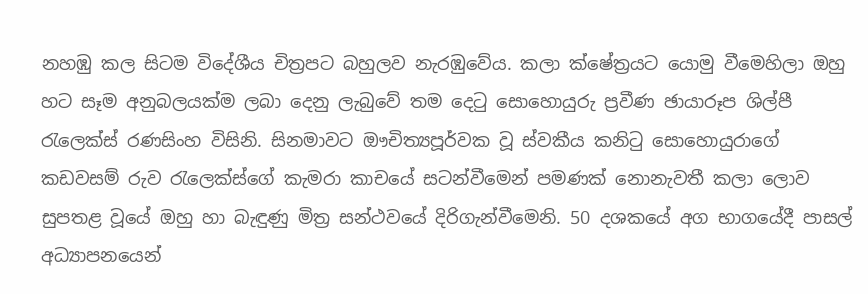නහඹු කල සිටම විදේශීය චිත්‍රපට බහුලව නැරඹුවේය. කලා ක්ෂේත්‍රයට යොමු වීමෙහිලා ඔහු හට සෑම අනුබලයක්ම ලබා දෙනු ලැබුවේ තම දෙටු සොහොයුරු ප්‍රවීණ ඡායාරූප ශිල්පී රැලෙක්ස් රණසිංහ විසිනි. සිනමාවට ඖචිත්‍යපූර්වක වූ ස්වකීය කනිටු සොහොයුරාගේ කඩවසම් රුව රැලෙක්ස්ගේ කැමරා කාචයේ සටන්වීමෙන් පමණක් නොනැවතී කලා ලොව සුපතළ වූයේ ඔහු හා බැඳුණු මිත්‍ර සන්ථවයේ දිරිගැන්වීමෙනි. 50 දශකයේ අග භාගයේදී පාසල් අධ්‍යාපනයෙන්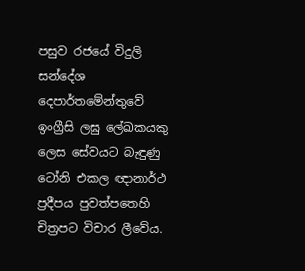පසුව රජයේ විදුලි සන්දේශ දෙපාර්තමේන්තුවේ ඉංග්‍රීසි ලඝු ලේඛකයකු ලෙස සේවයට බැඳුණු ටෝනි එකල ඥානාර්ථ ප්‍රදීපය පුවත්පතෙහි චිත්‍රපට විචාර ලීවේය.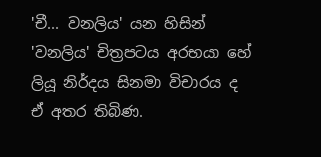'චී... වනලිය' යන හිසින් 'වනලිය' චිත්‍රපටය අරභයා හේ ලියූ නිර්දය සිනමා විචාරය ද ඒ අතර තිබිණ.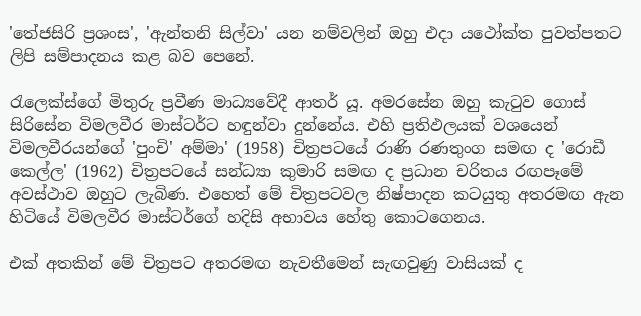'තේජසිරි ප්‍රශංස', 'ඇන්තනි සිල්වා' යන නම්වලින් ඔහු එදා යථෝක්ත පුවත්පතට ලිපි සම්පාදනය කළ බව පෙනේ.

රැලෙක්ස්ගේ මිතුරු ප්‍රවීණ මාධ්‍යවේදී ආතර් යූ. අමරසේන ඔහු කැටුව ගොස් සිරිසේන විමලවීර මාස්ටර්ට හඳුන්වා දුන්නේය. එහි ප්‍රතිඵලයක් වශයෙන් විමලවීරයන්ගේ 'පුංචි' අම්මා' (1958) චිත්‍රපටයේ රාණි රණතුංග සමඟ ද 'රොඩී කෙල්ල' (1962) චිත්‍රපටයේ සන්ධ්‍යා කුමාරි සමඟ ද ප්‍රධාන චරිතය රඟපෑමේ අවස්ථාව ඔහුට ලැබිණ. එහෙත් මේ චිත්‍රපටවල නිෂ්පාදන කටයුතු අතරමඟ ඇන හිටියේ විමලවීර මාස්ටර්ගේ හදිසි අභාවය හේතු කොටගෙනය.

එක් අතකින් මේ චිත්‍රපට අතරමඟ නැවතීමෙන් සැඟවුණු වාසියක් ද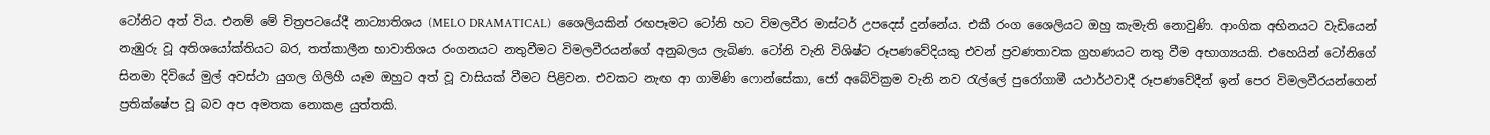ටෝනිට අත් විය. එනම් මේ චිත්‍රපටයේදී නාට්‍යාතිශය (MELO DRAMATICAL)  ශෛලියකින් රඟපෑමට ටෝනි හට විමලවීර මාස්ටර් උපදෙස් දුන්නේය. එකී රංග ශෛලියට ඔහු කැමැති නොවුණි. ආංගික අභිනයට වැඩියෙන් නැඹුරු වූ අතිශයෝක්තියට බර, තත්කාලීන භාවාතිශය රංගනයට නතුවීමට විමලවීරයන්ගේ අනුබලය ලැබිණ. ටෝනි වැනි විශිෂ්ට රූපණවේදියකු එවන් ප්‍රවණතාවක ග්‍රහණයට නතු වීම අභාග්‍යයකි. එහෙයින් ටෝනිගේ සිනමා දිවියේ මුල් අවස්ථා යුගල ගිලිහී යෑම ඔහුට අත් වූ වාසියක් වීමට පිළිවන. එවකට නැඟ ආ ගාමිණි ෆොන්සේකා, ජෝ අබේවික්‍රම වැනි නව රැල්ලේ පුරෝගාමී යථාර්ථවාදී රූපණවේදීන් ඉන් පෙර විමලවීරයන්ගෙන් ප්‍රතික්ෂේප වූ බව අප අමතක නොකළ යුත්තකි.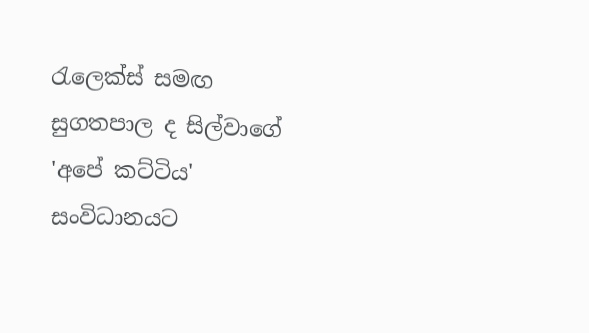රැලෙක්ස් සමඟ සුගතපාල ද සිල්වාගේ 'අපේ කට්ටිය' සංවිධානයට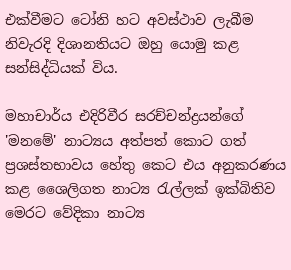එක්වීමට ටෝනි හට අවස්ථාව ලැබීම නිවැරදි දිශානතියට ඔහු යොමු කළ සන්සිද්ධියක් විය.

මහාචාර්ය එදිරිවීර සරච්චන්ද්‍රයන්ගේ 'මනමේ' නාට්‍යය අත්පත් කොට ගත් ප්‍රශස්තභාවය හේතු කෙට එය අනුකරණය කළ ශෛලිගත නාට්‍ය රැල්ලක් ඉක්බිතිව මෙරට වේදිකා නාට්‍ය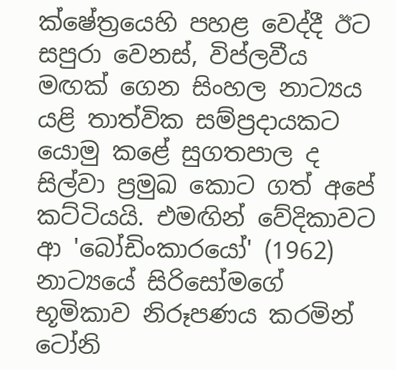ක්ෂේත්‍රයෙහි පහළ වෙද්දී ඊට සපුරා වෙනස්, විප්ලවීය මඟක් ගෙන සිංහල නාට්‍යය යළි තාත්වික සම්ප්‍රදායකට යොමු කළේ සුගතපාල ද සිල්වා ප්‍රමුඛ කොට ගත් අපේ කට්ටියයි. එමඟින් වේදිකාවට ආ 'බෝඩිංකාරයෝ' (1962) නාට්‍යයේ සිරිසෝමගේ භූමිකාව නිරූපණය කරමින් ටෝනි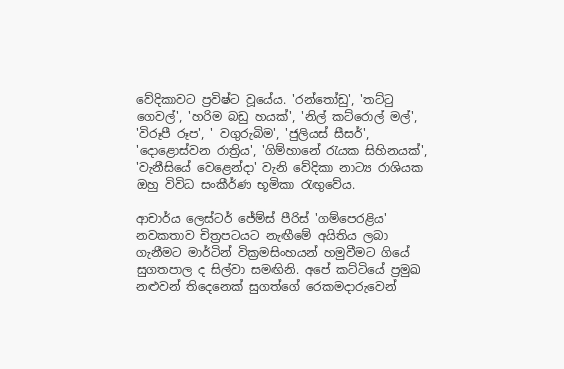වේදිකාවට ප්‍රවිෂ්ට වූයේය. 'රන්තෝඩු', 'තට්ටු ගෙවල්', 'හරිම බඩු හයක්', 'නිල් කට්රොල් මල්', 'විරූපී රූප', ' වගුරුබිම', 'ජුලියස් සීසර්', 'දොළොස්වන රාත්‍රිය', 'ගිම්හානේ රැයක සිහිනයක්', 'වැනීසියේ වෙළෙන්දා' වැනි වේදිකා නාට්‍ය රාශියක ඔහු විවිධ සංකීර්ණ භූමිකා රැඟුවේය.

ආචාර්ය ලෙස්ටර් ජේම්ස් පීරිස් 'ගම්පෙරළිය' නවකතාව චිත්‍රපටයට නැඟීමේ අයිතිය ලබා ගැනීමට මාර්ටින් වික්‍රමසිංහයන් හමුවීමට ගියේ සුගතපාල ද සිල්වා සමඟිනි. අපේ කට්ටියේ ප්‍රමුඛ නළුවන් තිදෙනෙක් සුගත්ගේ රෙකමදාරුවෙන්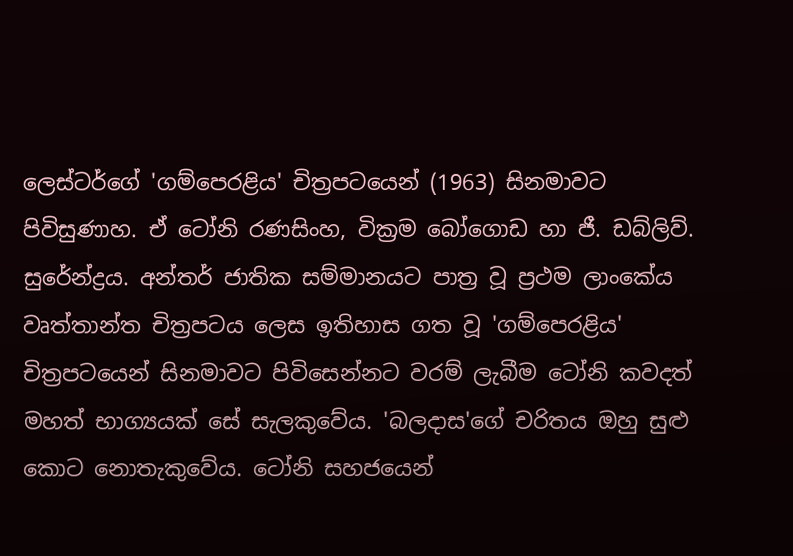ලෙස්ටර්ගේ 'ගම්පෙරළිය' චිත්‍රපටයෙන් (1963) සිනමාවට පිවිසුණාහ. ඒ ටෝනි රණසිංහ, වික්‍රම බෝගොඩ හා ජී. ඩබ්ලිව්. සුරේන්ද්‍රය. අන්තර් ජාතික සම්මානයට පාත්‍ර වූ ප්‍රථම ලාංකේය වෘත්තාන්ත චිත්‍රපටය ලෙස ඉතිහාස ගත වූ 'ගම්පෙරළිය' චිත්‍රපටයෙන් සිනමාවට පිවිසෙන්නට වරම් ලැබීම ටෝනි කවදත් මහත් භාග්‍යයක් සේ සැලකුවේය. 'බලදාස'ගේ චරිතය ඔහු සුළු කොට නොතැකුවේය. ටෝනි සහජයෙන්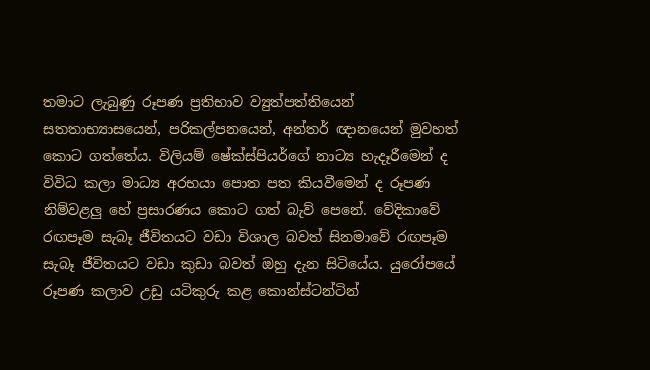තමාට ලැබුණු රූපණ ප්‍රතිභාව ව්‍යුත්පත්තියෙන් සතතාභ්‍යාසයෙන්, පරිකල්පනයෙන්, අන්තර් ඥානයෙන් මුවහත් කොට ගත්තේය. විලියම් ෂේක්ස්පියර්ගේ නාට්‍ය හැදෑරීමෙන් ද විවිධ කලා මාධ්‍ය අරභයා පොත පත කියවීමෙන් ද රූපණ නිම්වළලු හේ ප්‍රසාරණය කොට ගත් බැව් පෙනේ. වේදිකාවේ රඟපෑම සැබෑ ජීවිතයට වඩා විශාල බවත් සිනමාවේ රඟපෑම සැබෑ ජීවිතයට වඩා කුඩා බවත් ඔහු දැන සිටියේය. යුරෝපයේ රූපණ කලාව උඩු යටිකුරු කළ කොන්ස්ටන්ටින්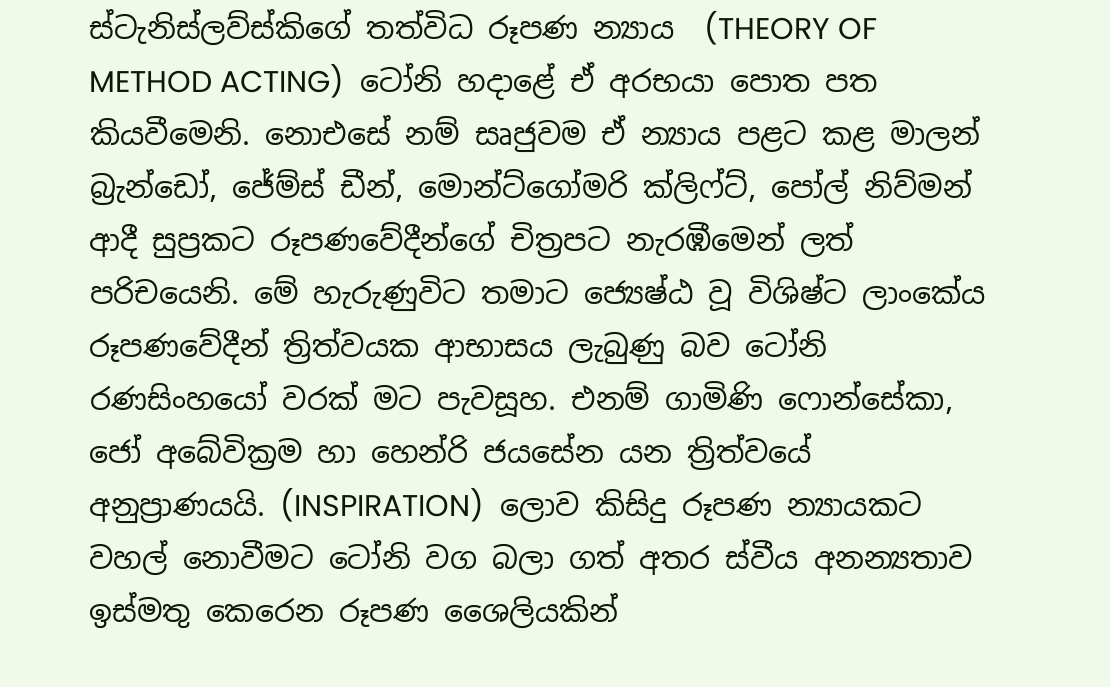ස්ටැනිස්ලව්ස්කිගේ තත්විධ රූපණ න්‍යාය  (THEORY OF METHOD ACTING)  ටෝනි හදාළේ ඒ අරභයා පොත පත කියවීමෙනි. නොඑසේ නම් සෘජුවම ඒ න්‍යාය පළට කළ මාලන් බ්‍රැන්ඩෝ, ජේම්ස් ඩීන්, මොන්ට්ගෝමරි ක්ලිෆ්ට්, පෝල් නිව්මන් ආදී සුප්‍රකට රූපණවේදීන්ගේ චිත්‍රපට නැරඹීමෙන් ලත් පරිචයෙනි. මේ හැරුණුවිට තමාට ජ්‍යෙෂ්ඨ වූ විශිෂ්ට ලාංකේය රූපණවේදීන් ත්‍රිත්වයක ආභාසය ලැබුණු බව ටෝනි රණසිංහයෝ වරක් මට පැවසූහ. එනම් ගාමිණි ෆොන්සේකා, ජෝ අබේවික්‍රම හා හෙන්රි ජයසේන යන ත්‍රිත්වයේ අනුප්‍රාණයයි. (INSPIRATION)  ලොව කිසිදු රූපණ න්‍යායකට වහල් නොවීමට ටෝනි වග බලා ගත් අතර ස්වීය අනන්‍යතාව ඉස්මතු කෙරෙන රූපණ ශෛලියකින්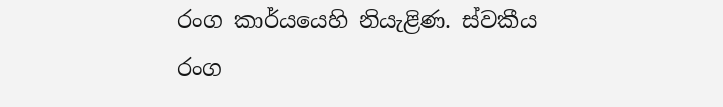රංග කාර්යයෙහි නියැළිණ. ස්වකීය රංග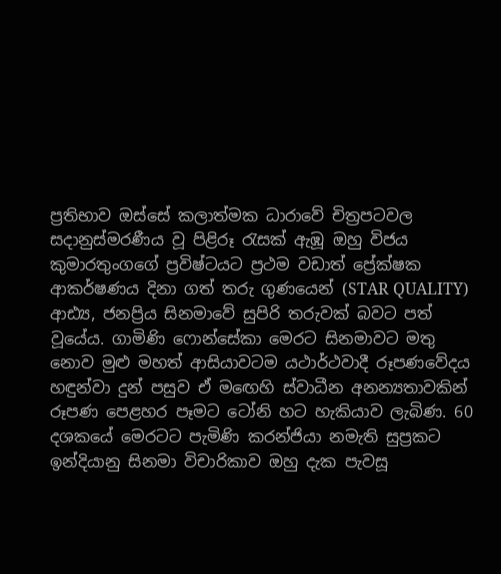ප්‍රතිභාව ඔස්සේ කලාත්මක ධාරාවේ චිත්‍රපටවල සදානුස්මරණීය වූ පිළිරූ රැසක් ඇඹූ ඔහු විජය කුමාරතුංගගේ ප්‍රවිෂ්ටයට ප්‍රථම වඩාත් ප්‍රේක්ෂක ආකර්ෂණය දිනා ගත් තරු ගුණයෙන් (STAR QUALITY)  ආඪ්‍ය, ජනප්‍රිය සිනමාවේ සුපිරි තරුවක් බවට පත් වූයේය. ගාමිණි ෆොන්සේකා මෙරට සිනමාවට මතු නොව මුළු මහත් ආසියාවටම යථාර්ථවාදී රූපණවේදය හඳුන්වා දුන් පසුව ඒ මඟෙහි ස්වාධීන අනන්‍යතාවකින් රූපණ පෙළහර පෑමට ටෝනි හට හැකියාව ලැබිණ. 60 දශකයේ මෙරටට පැමිණි කරන්ජියා නමැති සුප්‍රකට ඉන්දියානු සිනමා විචාරිකාව ඔහු දැක පැවසූ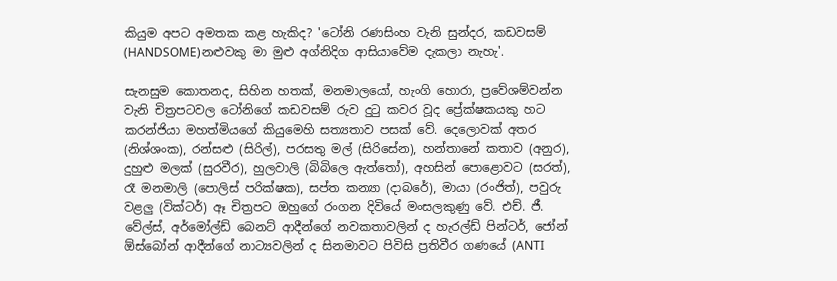කියුම අපට අමතක කළ හැකිද? 'ටෝනි රණසිංහ වැනි සුන්දර, කඩවසම් (HANDSOME)නළුවකු මා මුළු අග්නිදිග ආසියාවේම දැකලා නැහැ'.

සැනසුම කොතනද, සිහින හතක්, මනමාලයෝ, හැංගි හොරා, ප්‍රවේශම්වන්න වැනි චිත්‍රපටවල ටෝනිගේ කඩවසම් රුව දුටු කවර වූද ප්‍රේක්ෂකයකු හට කරන්ජියා මහත්මියගේ කියුමෙහි සත්‍යතාව පසක් වේ. දෙලොවක් අතර (නිශ්ශංක), රන්සළු (සිරිල්), පරසතු මල් (සිරිසේන), හන්තානේ කතාව (අනුර), දුහුළු මලක් (සුරවීර), හුලවාලි (බිබිලෙ ඇත්තෝ), අහසින් පොළොවට (සරත්), රෑ මනමාලි (පොලිස් පරික්ෂක), සප්ත කන්‍යා (දාබරේ), මායා (රංජිත්), පවුරු වළලු (වික්ටර්) ඈ චිත්‍රපට ඔහුගේ රංගන දිවියේ මංසලකුණු වේ. එච්. ජී. වේල්ස්, අර්මෝල්ඩ් බෙනට් ආදීන්ගේ නවකතාවලින් ද හැරල්ඩ් පින්ටර්, ජෝන් ඕස්බෝන් ආදීන්ගේ නාට්‍යවලින් ද සිනමාවට පිවිසි ප්‍රතිවීර ගණයේ (ANTI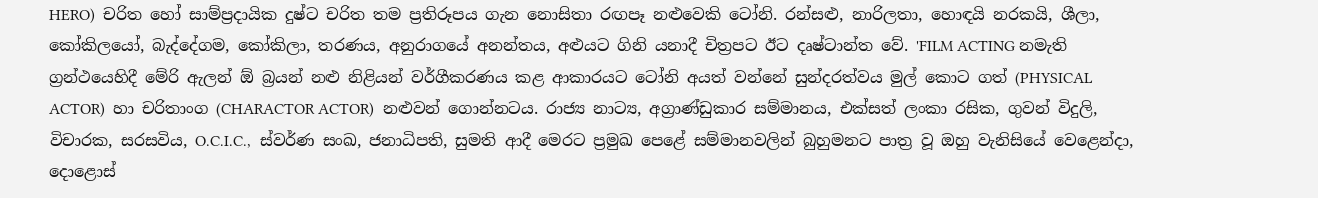HERO)  චරිත හෝ සාම්ප්‍රදායික දුෂ්ට චරිත තම ප්‍රතිරූපය ගැන නොසිතා රඟපෑ නළුවෙකි ටෝනි. රන්සළු, නාරිලතා, හොඳයි නරකයි, ශීලා, කෝකිලයෝ, බැද්දේගම, කෝකිලා, තරණය, අනුරාගයේ අනන්තය, අළුයට ගිනි යනාදී චිත්‍රපට ඊට දෘෂ්ටාන්ත වේ. 'FILM ACTING නමැති ග්‍රන්ථයෙහිදී මේරි ඇලන් ඕ බ්‍රයන් නළු නිළියන් වර්ගීකරණය කළ ආකාරයට ටෝනි අයත් වන්නේ සුන්දරත්වය මුල් කොට ගත් (PHYSICAL ACTOR)  හා චරිතාංග (CHARACTOR ACTOR)  නළුවන් ගොන්නටය. රාජ්‍ය නාට්‍ය, අග්‍රාණ්ඩුකාර සම්මානය, එක්සත් ලංකා රසික, ගුවන් විදුලි, විචාරක, සරසවිය, O.C.I.C.,  ස්වර්ණ සංඛ, ජනාධිපති, සුමති ආදී මෙරට ප්‍රමුඛ පෙළේ සම්මානවලින් බුහුමනට පාත්‍ර වූ ඔහු වැනිසියේ වෙළෙන්දා, දොළොස්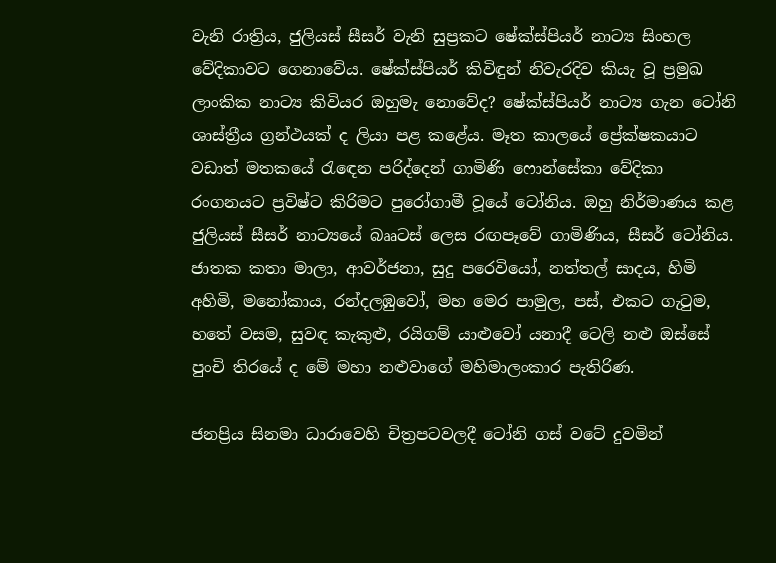වැනි රාත්‍රිය, ජුලියස් සීසර් වැනි සුප්‍රකට ෂේක්ස්පියර් නාට්‍ය සිංහල වේදිකාවට ගෙනාවේය. ෂේක්ස්පියර් කිවිඳුන් නිවැරදිව කියැ වූ ප්‍රමුඛ ලාංකික නාට්‍ය කිවියර ඔහුමැ නොවේද? ෂේක්ස්පියර් නාට්‍ය ගැන ටෝනි ශාස්ත්‍රීය ග්‍රන්ථයක් ද ලියා පළ කළේය. මෑත කාලයේ ප්‍රේක්ෂකයාට වඩාත් මතකයේ රැඳෙන පරිද්දෙන් ගාමිණි ෆොන්සේකා වේදිකා රංගනයට ප්‍රවිෂ්ට කිරිමට පුරෝගාමී වූයේ ටෝනිය. ඔහු නිර්මාණය කළ ජුලියස් සීසර් නාට්‍යයේ බෲටස් ලෙස රඟපෑවේ ගාමිණිය, සීසර් ටෝනිය. ජාතක කතා මාලා, ආවර්ජනා, සුදු පරෙවියෝ, නත්තල් සාදය, හිමි අහිමි, මනෝකාය, රන්දලඹුවෝ, මහ මෙර පාමුල, පස්, එකට ගැටුම, හතේ වසම, සුවඳ කැකුළු, රයිගම් යාළුවෝ යනාදී ටෙලි නළු ඔස්සේ පුංචි තිරයේ ද මේ මහා නළුවාගේ මහිමාලංකාර පැතිරිණ.

ජනප්‍රිය සිනමා ධාරාවෙහි චිත්‍රපටවලදී ටෝනි ගස් වටේ දුවමින්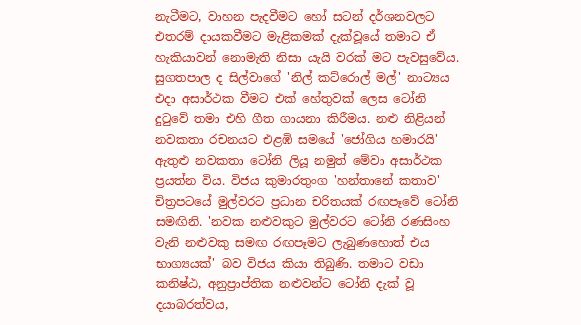නැටීමට, වාහන පැදවීමට හෝ සටන් දර්ශනවලට එතරම් දායකවීමට මැළිකමක් දැක්වූයේ තමාට ඒ හැකියාවන් නොමැති නිසා යැයි වරක් මට පැවසුවේය. සුගතපාල ද සිල්වාගේ 'නිල් කට්රොල් මල්' නාට්‍යය එදා අසාර්ථක වීමට එක් හේතුවක් ලෙස ටෝනි දුටුවේ තමා එහි ගීත ගායනා කිරීමය. නළු නිළියන් නවකතා රචනයට එළඹි සමයේ 'ජෝගිය හමාරයි' ඇතුළු නවකතා ටෝනි ලියූ නමුත් මේවා අසාර්ථක ප්‍රයත්න විය. විජය කුමාරතුංග 'හන්තානේ කතාව' චිත්‍රපටයේ මුල්වරට ප්‍රධාන චරිතයක් රඟපෑවේ ටෝනි සමඟිනි. 'නවක නළුවකුට මුල්වරට ටෝනි රණසිංහ වැනි නළුවකු සමඟ රඟපෑමට ලැබුණහොත් එය භාග්‍යයක්' බව විජය කියා තිබුණි. තමාට වඩා කනිෂ්ඨ, අනුප්‍රාප්තික නළුවන්ට ටෝනි දැක් වූ දයාබරත්වය,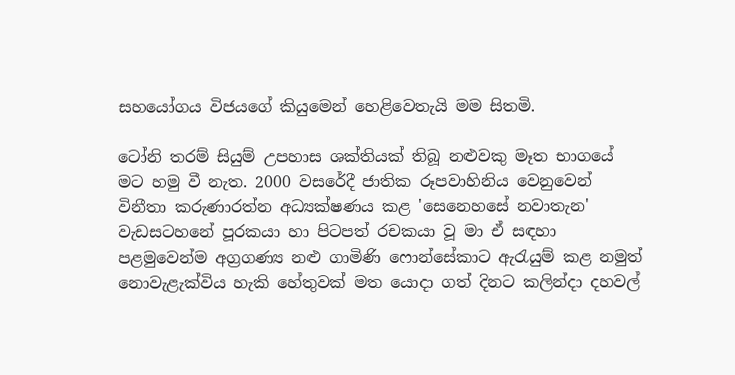සහයෝගය විජයගේ කියුමෙන් හෙළිවෙතැයි මම සිතමි.

ටෝනි තරම් සියුම් උපහාස ශක්තියක් තිබූ නළුවකු මෑත භාගයේ මට හමු වී නැත. 2000 වසරේදී ජාතික රූපවාහිනිය වෙනුවෙන් විනීතා කරුණාරත්න අධ්‍යක්ෂණය කළ 'සෙනෙහසේ නවාතැන' වැඩසටහනේ පූරකයා හා පිටපත් රචකයා වූ මා ඒ සඳහා පළමුවෙන්ම අග්‍රගණ්‍ය නළු ගාමිණි ෆොන්සේකාට ඇරැයුම් කළ නමුත් නොවැළැක්විය හැකි හේතුවක් මත යොදා ගත් දිනට කලින්දා දහවල්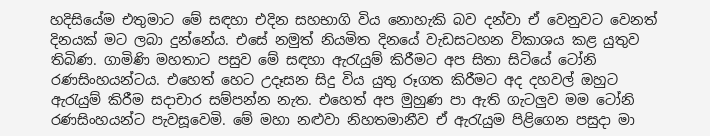හදිසියේම එතුමාට මේ සඳහා එදින සහභාගි විය නොහැකි බව දන්වා ඒ වෙනුවට වෙනත් දිනයක් මට ලබා දුන්නේය. එසේ නමුත් නියමිත දිනයේ වැඩසටහන විකාශය කළ යුතුව තිබිණ. ගාමිණි මහතාට පසුව මේ සඳහා ඇරැයුම් කිරීමට අප සිතා සිටියේ ටෝනි රණසිංහයන්ටය. එහෙත් හෙට උදෑසන සිදු විය යුතු රූගත කිරීමට අද දහවල් ඔහුට ඇරැයුම් කිරීම සදාචාර සම්පන්න නැත. එහෙත් අප මුහුණ පා ඇති ගැටලුව මම ටෝනි රණසිංහයන්ට පැවසූවෙමි. මේ මහා නළුවා නිහතමානීව ඒ ඇරැයුම පිළිගෙන පසුදා මා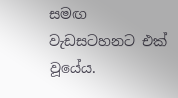සමඟ වැඩසටහනට එක් වූයේය.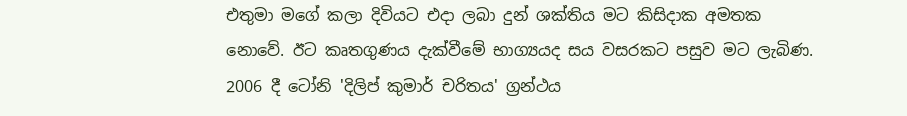එතුමා මගේ කලා දිවියට එදා ලබා දුන් ශක්තිය මට කිසිදාක අමතක නොවේ. ඊට කෘතගුණය දැක්වීමේ භාග්‍යයද සය වසරකට පසුව මට ලැබිණ. 2006 දී ටෝනි 'දිලිප් කුමාර් චරිතය' ග්‍රන්ථය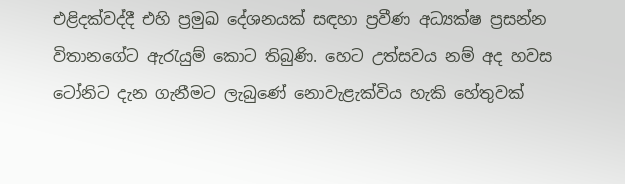එළිදක්වද්දී එහි ප්‍රමුඛ දේශනයක් සඳහා ප්‍රවීණ අධ්‍යක්ෂ ප්‍රසන්න විතානගේට ඇරැයුම් කොට තිබුණි. හෙට උත්සවය නම් අද හවස ටෝනිට දැන ගැනීමට ලැබුණේ නොවැළැක්විය හැකි හේතුවක්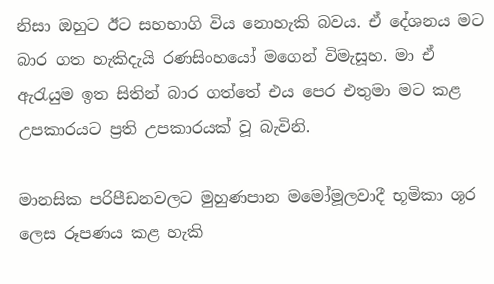නිසා ඔහුට ඊට සහභාගි විය නොහැකි බවය. ඒ දේශනය මට බාර ගත හැකිදැයි රණසිංහයෝ මගෙන් විමැසූහ. මා ඒ ඇරැයුම ඉත සිතින් බාර ගත්තේ එය පෙර එතුමා මට කළ උපකාරයට ප්‍රති උපකාරයක් වූ බැවිනි.

මානසික පරිපීඩනවලට මුහුණපාන මමෝමූලවාදී භූමිකා ශූර ලෙස රූපණය කළ හැකි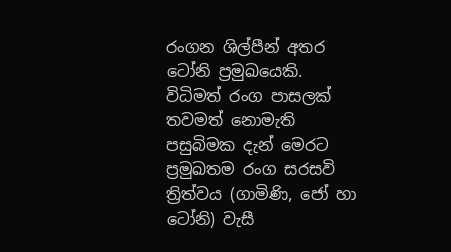රංගන ශිල්පීන් අතර ටෝනි ප්‍රමුඛයෙකි. විධිමත් රංග පාසලක් තවමත් නොමැති පසුබිමක දැන් මෙරට ප්‍රමුඛතම රංග සරසවි ත්‍රිත්වය (ගාමිණි, ජෝ හා ටෝනි) වැසී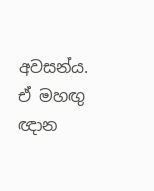අවසන්ය. ඒ මහඟු ඥාන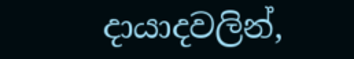දායාදවලින්,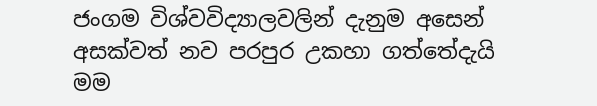ජංගම විශ්වවිද්‍යාලවලින් දැනුම අසෙන් අසක්වත් නව පරපුර උකහා ගත්තේදැයි මම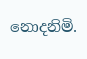නොදනිමි.